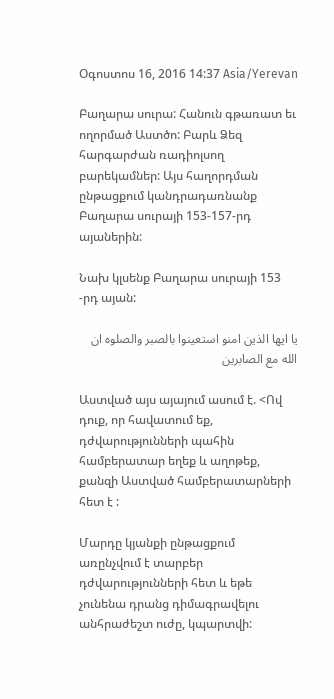Օգոստոս 16, 2016 14:37 Asia/Yerevan

Բաղարա սուրա: Հանուն գթառատ եւ ողորմած Աստծո: Բարև Ձեզ հարգարժան ռադիոլսող բարեկամներ: Այս հաղորդման ընթացքում կանդրադառնանք Բաղարա սուրայի 153-157-րդ այաներին:

Նախ կլսենք Բաղարա սուրայի 153 -րդ այան:

يا ايها الذين امنو استعينوا بالصبر والصلوه ان الله مع الصابرين

Աստված այս այայում ասում է. <Ով դուք, որ հավատում եք, դժվարությունների պահին համբերատար եղեք և աղոթեք, քանզի Աստված համբերատարների հետ է :

Մարդը կյանքի ընթացքում առընչվում է տարբեր դժվարությունների հետ և եթե չունենա դրանց դիմագրավելու անհրաժեշտ ուժը, կպարտվի: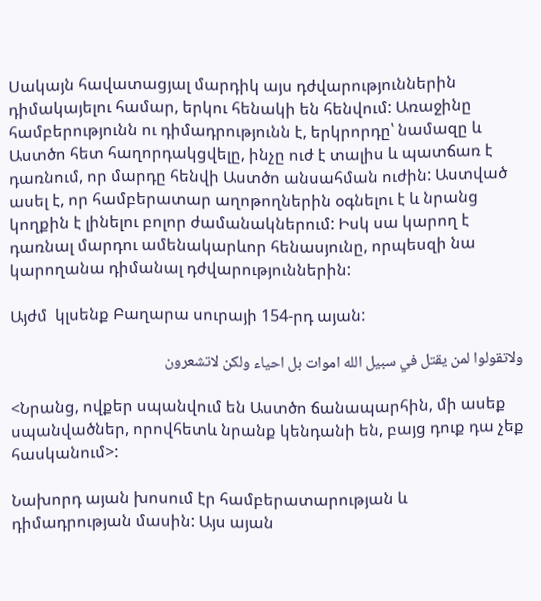Սակայն հավատացյալ մարդիկ այս դժվարություններին դիմակայելու համար, երկու հենակի են հենվում: Առաջինը համբերությունն ու դիմադրությունն է, երկրորդը՝ նամազը և Աստծո հետ հաղորդակցվելը, ինչը ուժ է տալիս և պատճառ է դառնում, որ մարդը հենվի Աստծո անսահման ուժին: Աստված ասել է, որ համբերատար աղոթողներին օգնելու է և նրանց կողքին է լինելու բոլոր ժամանակներում: Իսկ սա կարող է դառնալ մարդու ամենակարևոր հենասյունը, որպեսզի նա կարողանա դիմանալ դժվարություններին:

Այժմ  կլսենք Բաղարա սուրայի 154-րդ այան:

ولاتقولوا لمن يقتل في سبيل الله اموات بل احياء ولكن لاتشعرون

<Նրանց, ովքեր սպանվում են Աստծո ճանապարհին, մի ասեք սպանվածներ, որովհետև նրանք կենդանի են, բայց դուք դա չեք հասկանում>:

Նախորդ այան խոսում էր համբերատարության և դիմադրության մասին: Այս այան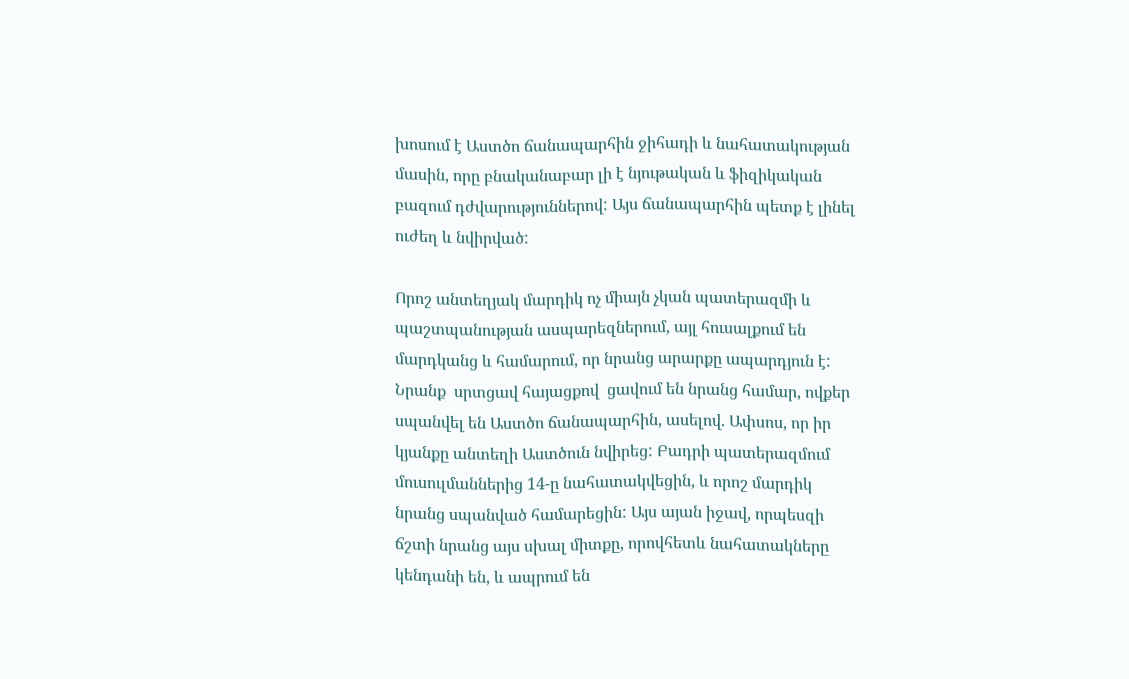խոսում է Աստծո ճանապարհին ջիհադի և նահատակության մասին, որը բնականաբար լի է նյութական և ֆիզիկական բազում դժվարություններով: Այս ճանապարհին պետք է լինել ուժեղ և նվիրված:

Որոշ անտեղյակ մարդիկ ոչ միայն չկան պատերազմի և պաշտպանության ասպարեզներում, այլ հուսալքում են մարդկանց և համարում, որ նրանց արարքը ապարդյուն է: Նրանք  սրտցավ հայացքով  ցավում են նրանց համար, ովքեր սպանվել են Աստծո ճանապարհին, ասելով. Ափսոս, որ իր կյանքը անտեղի Աստծուն նվիրեց: Բադրի պատերազմում  մուսուլմաններից 14-ը նահատակվեցին, և որոշ մարդիկ նրանց սպանված համարեցին: Այս այան իջավ, որպեսզի ճշտի նրանց այս սխալ միտքը, որովհետև նահատակները կենդանի են, և ապրում են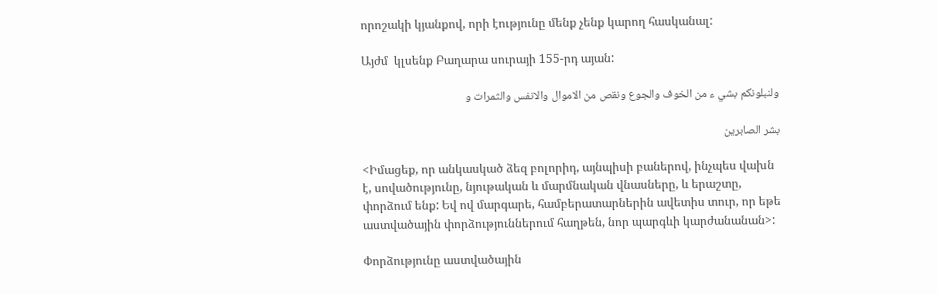որոշակի կյանքով, որի էությունը մենք չենք կարող հասկանալ:

Այժմ  կլսենք Բաղարա սուրայի 155-րդ այան:

ولنبلونكم بشي ء من الخوف والجوع ونقص من الاموال والانفس والثمرات و

بشر الصابرين

<Իմացեք, որ անկասկած ձեզ բոլորիդ, այնպիսի բաներով, ինչպես վախն է, սովածությունը, նյութական և մարմնական վնասները, և երաշտը, փորձում ենք: Եվ ով մարգարե, համբերատարներին ավետիս տուր, որ եթե աստվածային փորձություններում հաղթեն, նոր պարգևի կարժանանան>:

Փորձությունը աստվածային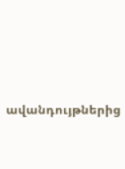ավանդույթներից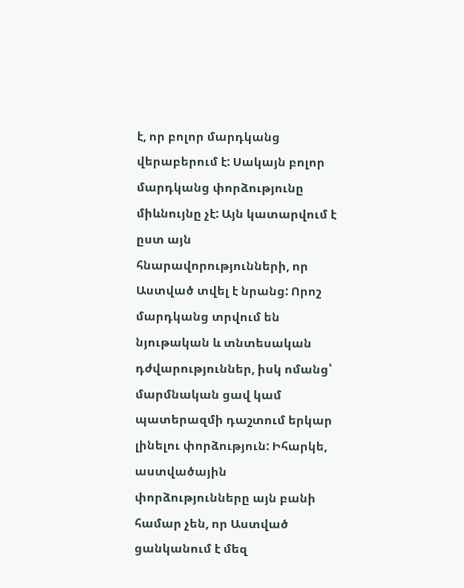է, որ բոլոր մարդկանց վերաբերում է: Սակայն բոլոր մարդկանց փորձությունը միևնույնը չէ: Այն կատարվում է ըստ այն հնարավորությունների, որ Աստված տվել է նրանց: Որոշ մարդկանց տրվում են նյութական և տնտեսական դժվարություններ, իսկ ոմանց՝ մարմնական ցավ կամ պատերազմի դաշտում երկար լինելու փորձություն: Իհարկե, աստվածային փորձությունները այն բանի համար չեն, որ Աստված ցանկանում է մեզ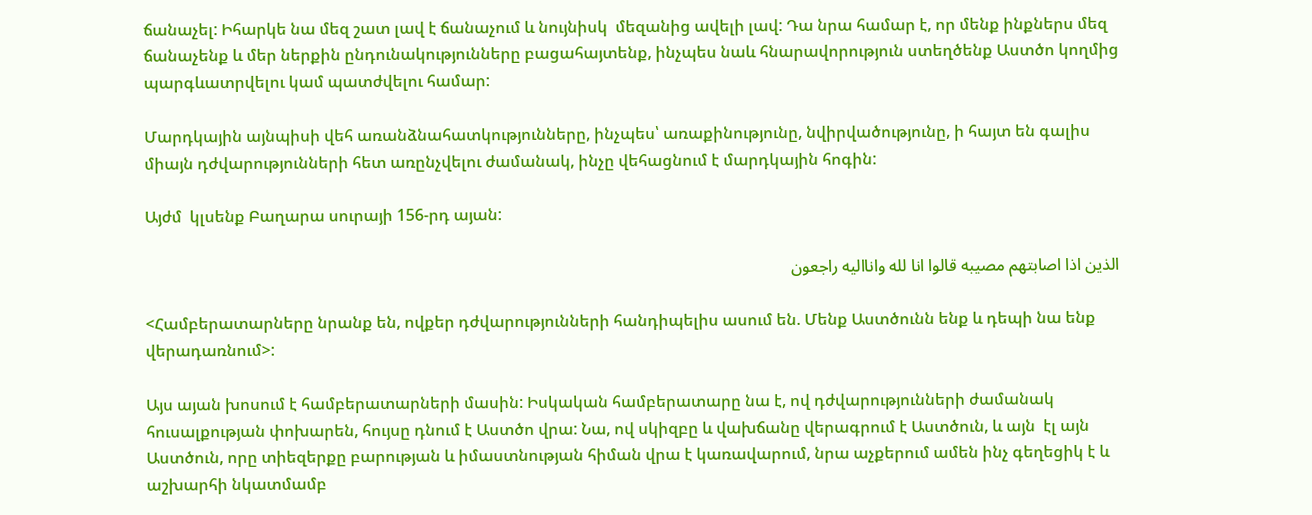ճանաչել: Իհարկե նա մեզ շատ լավ է ճանաչում և նույնիսկ  մեզանից ավելի լավ: Դա նրա համար է, որ մենք ինքներս մեզ ճանաչենք և մեր ներքին ընդունակությունները բացահայտենք, ինչպես նաև հնարավորություն ստեղծենք Աստծո կողմից պարգևատրվելու կամ պատժվելու համար:

Մարդկային այնպիսի վեհ առանձնահատկությունները, ինչպես՝ առաքինությունը, նվիրվածությունը, ի հայտ են գալիս միայն դժվարությունների հետ առընչվելու ժամանակ, ինչը վեհացնում է մարդկային հոգին:

Այժմ  կլսենք Բաղարա սուրայի 156-րդ այան:

الذين اذا اصابتهم مصيبه قالوا انا لله وانااليه راجعون

<Համբերատարները նրանք են, ովքեր դժվարությունների հանդիպելիս ասում են. Մենք Աստծունն ենք և դեպի նա ենք վերադառնում>:

Այս այան խոսում է համբերատարների մասին: Իսկական համբերատարը նա է, ով դժվարությունների ժամանակ հուսալքության փոխարեն, հույսը դնում է Աստծո վրա: Նա, ով սկիզբը և վախճանը վերագրում է Աստծուն, և այն  էլ այն Աստծուն, որը տիեզերքը բարության և իմաստնության հիման վրա է կառավարում, նրա աչքերում ամեն ինչ գեղեցիկ է և աշխարհի նկատմամբ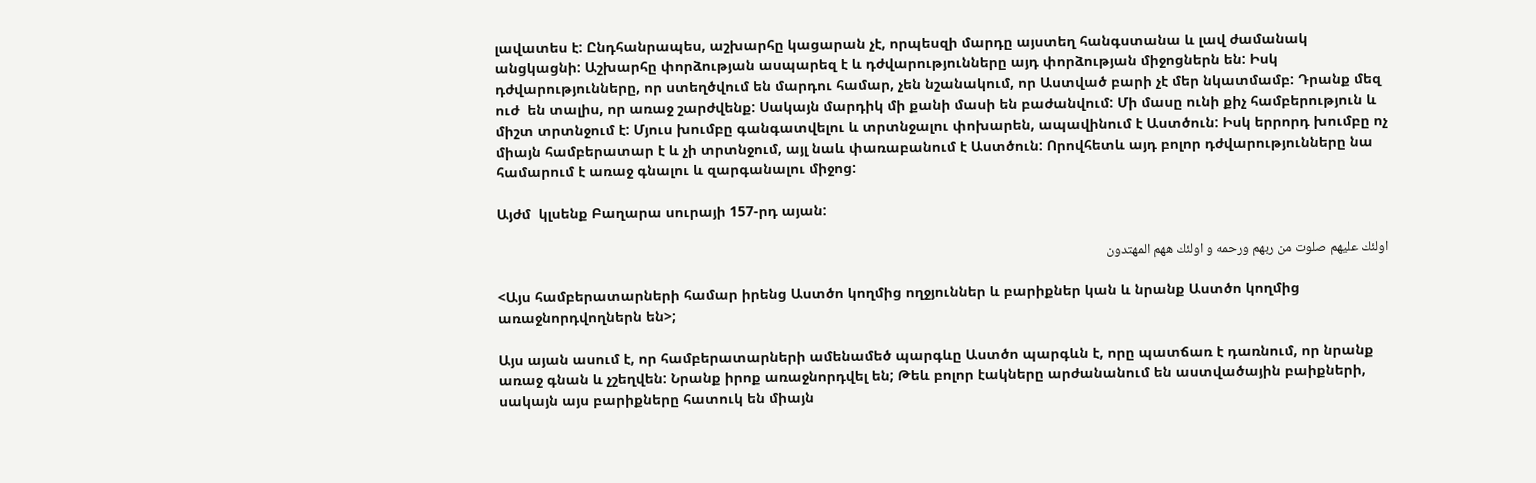լավատես է: Ընդհանրապես, աշխարհը կացարան չէ, որպեսզի մարդը այստեղ հանգստանա և լավ ժամանակ անցկացնի: Աշխարհը փորձության ասպարեզ է և դժվարությունները այդ փորձության միջոցներն են: Իսկ դժվարությունները, որ ստեղծվում են մարդու համար, չեն նշանակում, որ Աստված բարի չէ մեր նկատմամբ: Դրանք մեզ ուժ  են տալիս, որ առաջ շարժվենք: Սակայն մարդիկ մի քանի մասի են բաժանվում: Մի մասը ունի քիչ համբերություն և միշտ տրտնջում է: Մյուս խումբը գանգատվելու և տրտնջալու փոխարեն, ապավինում է Աստծուն: Իսկ երրորդ խումբը ոչ միայն համբերատար է և չի տրտնջում, այլ նաև փառաբանում է Աստծուն: Որովհետև այդ բոլոր դժվարությունները նա համարում է առաջ գնալու և զարգանալու միջոց:

Այժմ  կլսենք Բաղարա սուրայի 157-րդ այան:

اولئك عليهم صلوت من ربهم ورحمه و اولئك ههم المهتدون

<Այս համբերատարների համար իրենց Աստծո կողմից ողջյուններ և բարիքներ կան և նրանք Աստծո կողմից  առաջնորդվողներն են>;

Այս այան ասում է, որ համբերատարների ամենամեծ պարգևը Աստծո պարգևն է, որը պատճառ է դառնում, որ նրանք առաջ գնան և չշեղվեն: Նրանք իրոք առաջնորդվել են; Թեև բոլոր էակները արժանանում են աստվածային բաիքների, սակայն այս բարիքները հատուկ են միայն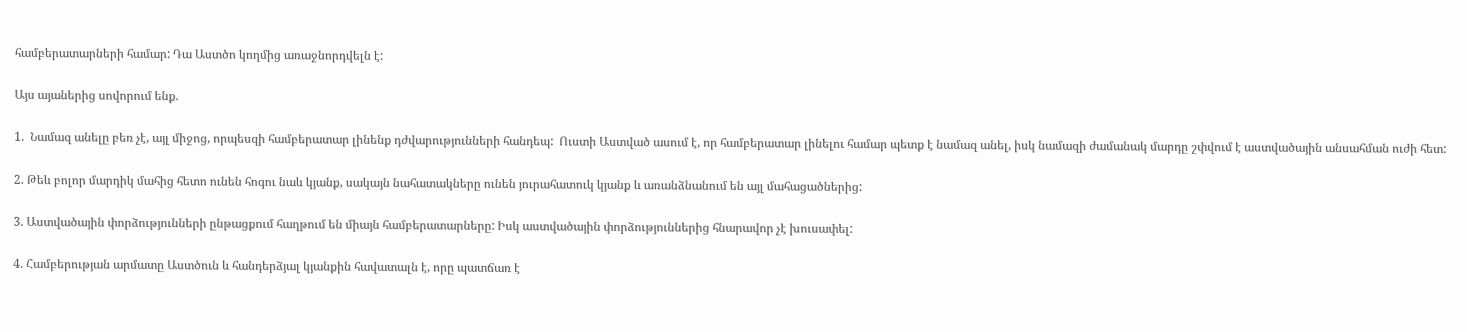համբերատարների համար: Դա Աստծո կողմից առաջնորդվելն է:

Այս այաներից սովորում ենք.

1.  Նամազ անելը բեռ չէ, այլ միջոց, որպեսզի համբերատար լինենք դժվարությունների հանդեպ:  Ուստի Աստված ասում է, որ համբերատար լինելու համար պետք է նամազ անել, իսկ նամազի ժամանակ մարդը շփվում է աստվածային անսահման ուժի հետ:

2. Թեև բոլոր մարդիկ մահից հետո ունեն հոգու նաև կյանք, սակայն նահատակները ունեն յուրահատուկ կյանք և առանձնանում են այլ մահացածներից:

3. Աստվածային փորձությունների ընթացքում հաղթում են միայն համբերատարները: Իսկ աստվածային փորձություններից հնարավոր չէ խուսափել:

4. Համբերության արմատը Աստծուն և հանդերձյալ կյանքին հավատալն է, որը պատճառ է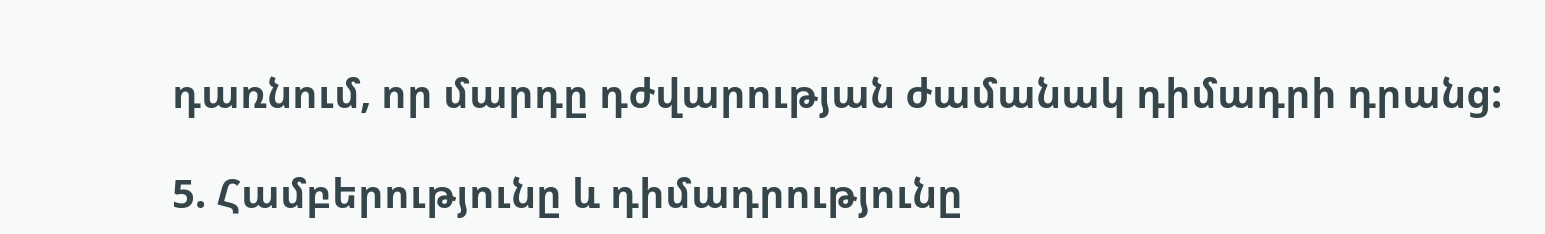դառնում, որ մարդը դժվարության ժամանակ դիմադրի դրանց:

5. Համբերությունը և դիմադրությունը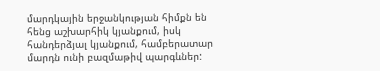մարդկային երջանկության հիմքն են հենց աշխարհիկ կյանքում, իսկ հանդերձյալ կյանքում, համբերատար մարդն ունի բազմաթիվ պարգևներ: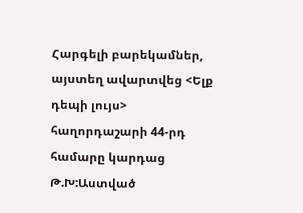Հարգելի բարեկամներ, այստեղ ավարտվեց <Ելք դեպի լույս> հաղորդաշարի 44-րդ համարը կարդաց Թ.Խ:Աստված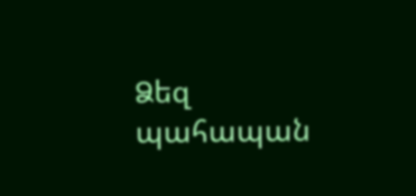Ձեզ պահապան